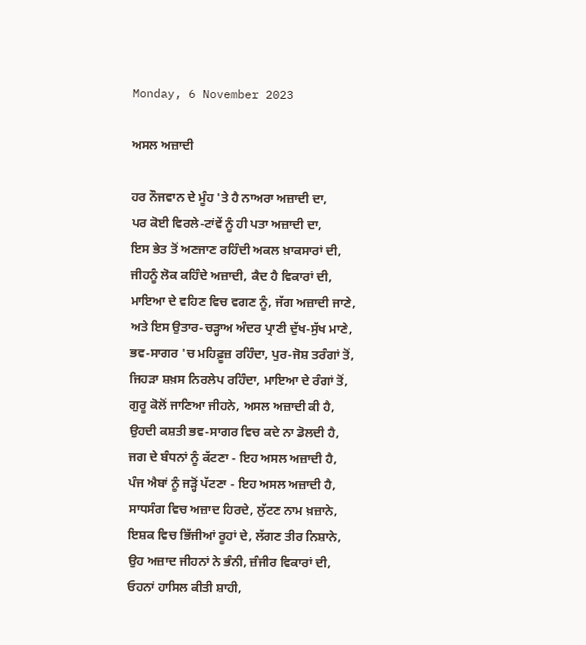Monday, 6 November 2023

ਅਸਲ ਅਜ਼ਾਦੀ

ਹਰ ਨੌਜਵਾਨ ਦੇ ਮੂੰਹ 'ਤੇ ਹੈ ਨਾਅਰਾ ਅਜ਼ਾਦੀ ਦਾ,
ਪਰ ਕੋਈ ਵਿਰਲੇ-ਟਾਂਵੇਂ ਨੂੰ ਹੀ ਪਤਾ ਅਜ਼ਾਦੀ ਦਾ,
ਇਸ ਭੇਤ ਤੋਂ ਅਣਜਾਣ ਰਹਿੰਦੀ ਅਕਲ ਖ਼ਾਕਸਾਰਾਂ ਦੀ,
ਜੀਹਨੂੰ ਲੋਕ ਕਹਿੰਦੇ ਅਜ਼ਾਦੀ, ਕੈਦ ਹੈ ਵਿਕਾਰਾਂ ਦੀ,
ਮਾਇਆ ਦੇ ਵਹਿਣ ਵਿਚ ਵਗਣ ਨੂੰ, ਜੱਗ ਅਜ਼ਾਦੀ ਜਾਣੇ,
ਅਤੇ ਇਸ ਉਤਾਰ-ਚੜ੍ਹਾਅ ਅੰਦਰ ਪ੍ਰਾਣੀ ਦੁੱਖ-ਸੁੱਖ ਮਾਣੇ,
ਭਵ-ਸਾਗਰ 'ਚ ਮਹਿਫ਼ੂਜ਼ ਰਹਿੰਦਾ, ਪੁਰ-ਜੋਸ਼ ਤਰੰਗਾਂ ਤੋਂ,
ਜਿਹੜਾ ਸ਼ਖ਼ਸ ਨਿਰਲੇਪ ਰਹਿੰਦਾ, ਮਾਇਆ ਦੇ ਰੰਗਾਂ ਤੋਂ,
ਗੁਰੂ ਕੋਲੋਂ ਜਾਣਿਆ ਜੀਹਨੇ, ਅਸਲ ਅਜ਼ਾਦੀ ਕੀ ਹੈ,
ਉਹਦੀ ਕਸ਼ਤੀ ਭਵ-ਸਾਗਰ ਵਿਚ ਕਦੇ ਨਾ ਡੋਲਦੀ ਹੈ,
ਜਗ ਦੇ ਬੰਧਨਾਂ ਨੂੰ ਕੱਟਣਾ - ਇਹ ਅਸਲ ਅਜ਼ਾਦੀ ਹੈ,
ਪੰਜ ਐਬਾਂ ਨੂੰ ਜੜ੍ਹੋਂ ਪੱਟਣਾ - ਇਹ ਅਸਲ ਅਜ਼ਾਦੀ ਹੈ,
ਸਾਧਸੰਗ ਵਿਚ ਅਜ਼ਾਦ ਹਿਰਦੇ, ਲੁੱਟਣ ਨਾਮ ਖ਼ਜ਼ਾਨੇ,
ਇਸ਼ਕ ਵਿਚ ਭਿੱਜੀਆਂ ਰੂਹਾਂ ਦੇ, ਲੱਗਣ ਤੀਰ ਨਿਸ਼ਾਨੇ,
ਉਹ ਅਜ਼ਾਦ ਜੀਹਨਾਂ ਨੇ ਭੰਨੀ, ਜ਼ੰਜੀਰ ਵਿਕਾਰਾਂ ਦੀ,
ਓਹਨਾਂ ਹਾਸਿਲ ਕੀਤੀ ਸ਼ਾਹੀ,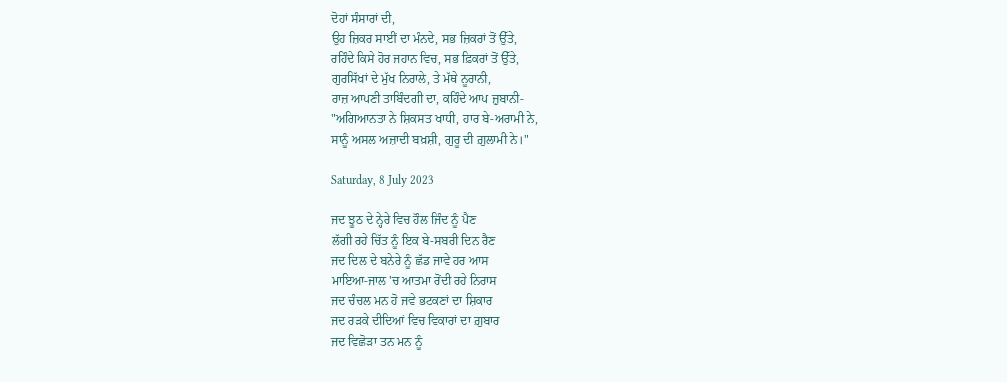ਦੋਹਾਂ ਸੰਸਾਰਾਂ ਦੀ,
ਉਹ ਜ਼ਿਕਰ ਸਾਈਂ ਦਾ ਮੰਨਦੇ, ਸਭ ਜ਼ਿਕਰਾਂ ਤੋਂ ਉੱਤੇ,
ਰਹਿੰਦੇ ਕਿਸੇ ਹੋਰ ਜਹਾਨ ਵਿਚ, ਸਭ ਫ਼ਿਕਰਾਂ ਤੋਂ ਉੱਤੇ,
ਗੁਰਸਿੱਖਾਂ ਦੇ ਮੁੱਖ ਨਿਰਾਲੇ, ਤੇ ਮੱਥੇ ਨੂਰਾਨੀ,
ਰਾਜ਼ ਆਪਣੀ ਤਾਬਿੰਦਗੀ ਦਾ, ਕਹਿੰਦੇ ਆਪ ਜ਼ੁਬਾਨੀ-
"ਅਗਿਆਨਤਾ ਨੇ ਸ਼ਿਕਸਤ ਖਾਧੀ, ਹਾਰ ਬੇ-ਅਰਾਮੀ ਨੇ,
ਸਾਨੂੰ ਅਸਲ ਅਜ਼ਾਦੀ ਬਖ਼ਸ਼ੀ, ਗੁਰੂ ਦੀ ਗ਼ੁਲਾਮੀ ਨੇ।"

Saturday, 8 July 2023

ਜਦ ਝੂਠ ਦੇ ਨ੍ਹੇਰੇ ਵਿਚ ਹੌਲ ਜਿੰਦ ਨੂੰ ਪੈਣ
ਲੱਗੀ ਰਹੇ ਚਿੱਤ ਨੂੰ ਇਕ ਬੇ-ਸਬਰੀ ਦਿਨ ਰੈਣ
ਜਦ ਦਿਲ ਦੇ ਬਨੇਰੇ ਨੂੰ ਛੱਡ ਜਾਵੇ ਹਰ ਆਸ
ਮਾਇਆ-ਜਾਲ 'ਚ ਆਤਮਾ ਰੋਂਦੀ ਰਹੇ ਨਿਰਾਸ
ਜਦ ਚੰਚਲ ਮਨ ਹੋ ਜਵੇ ਭਟਕਣਾਂ ਦਾ ਸ਼ਿਕਾਰ
ਜਦ ਰੜਕੇ ਦੀਦਿਆਂ ਵਿਚ ਵਿਕਾਰਾਂ ਦਾ ਗ਼ੁਬਾਰ
ਜਦ ਵਿਛੋੜਾ ਤਨ ਮਨ ਨੂੰ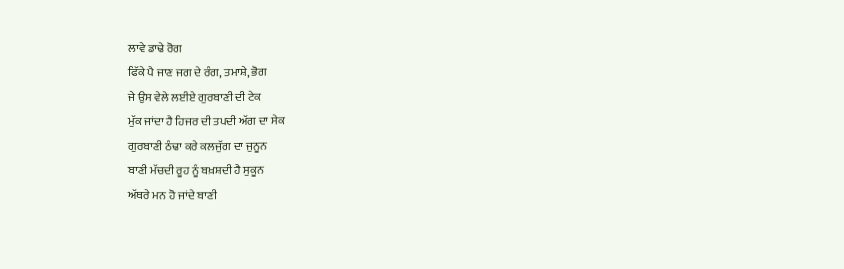ਲਾਵੇ ਡਾਢੇ ਰੋਗ
ਫਿੱਕੇ ਪੈ ਜਾਣ ਜਗ ਦੇ ਰੰਗ, ਤਮਾਸ਼ੇ, ਭੋਗ
ਜੇ ਉਸ ਵੇਲੇ ਲਈਏ ਗੁਰਬਾਣੀ ਦੀ ਟੇਕ
ਮੁੱਕ ਜਾਂਦਾ ਹੈ ਹਿਜਰ ਦੀ ਤਪਦੀ ਅੱਗ ਦਾ ਸੇਕ
ਗੁਰਬਾਣੀ ਠੰਢਾ ਕਰੇ ਕਲਜੁੱਗ ਦਾ ਜੁਨੂਨ
ਬਾਣੀ ਮੱਚਦੀ ਰੂਹ ਨੂੰ ਬਖ਼ਸ਼ਦੀ ਹੈ ਸੁਕੂਨ
ਅੱਥਰੇ ਮਨ ਹੋ ਜਾਂਦੇ ਬਾਣੀ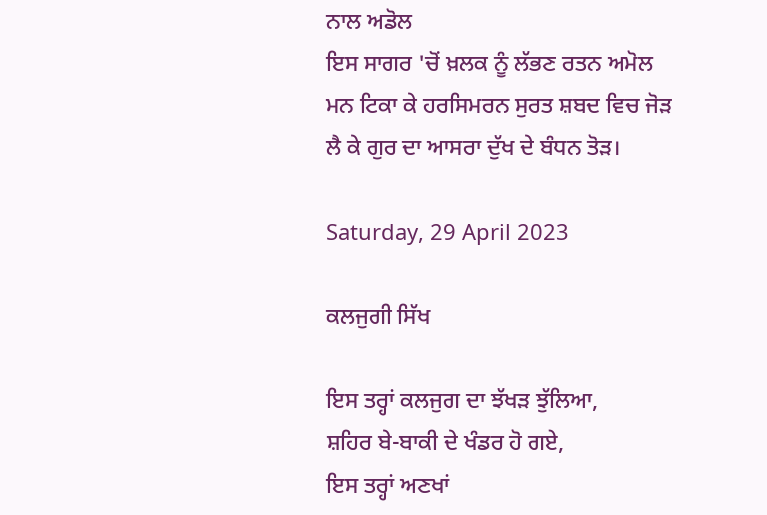ਨਾਲ ਅਡੋਲ
ਇਸ ਸਾਗਰ 'ਚੋਂ ਖ਼ਲਕ ਨੂੰ ਲੱਭਣ ਰਤਨ ਅਮੋਲ
ਮਨ ਟਿਕਾ ਕੇ ਹਰਸਿਮਰਨ ਸੁਰਤ ਸ਼ਬਦ ਵਿਚ ਜੋੜ
ਲੈ ਕੇ ਗੁਰ ਦਾ ਆਸਰਾ ਦੁੱਖ ਦੇ ਬੰਧਨ ਤੋੜ।

Saturday, 29 April 2023

ਕਲਜੁਗੀ ਸਿੱਖ

ਇਸ ਤਰ੍ਹਾਂ ਕਲਜੁਗ ਦਾ ਝੱਖੜ ਝੁੱਲਿਆ,
ਸ਼ਹਿਰ ਬੇ-ਬਾਕੀ ਦੇ ਖੰਡਰ ਹੋ ਗਏ,
ਇਸ ਤਰ੍ਹਾਂ ਅਣਖਾਂ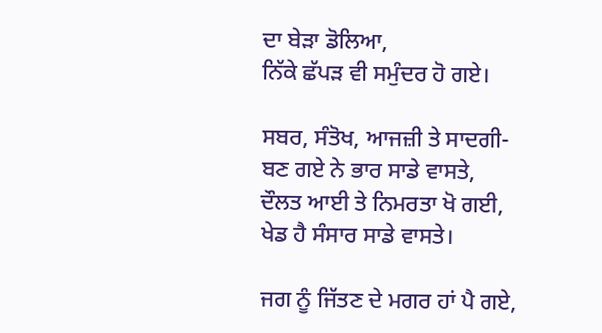ਦਾ ਬੇੜਾ ਡੋਲਿਆ,
ਨਿੱਕੇ ਛੱਪੜ ਵੀ ਸਮੁੰਦਰ ਹੋ ਗਏ।

ਸਬਰ, ਸੰਤੋਖ, ਆਜਜ਼ੀ ਤੇ ਸਾਦਗੀ-
ਬਣ ਗਏ ਨੇ ਭਾਰ ਸਾਡੇ ਵਾਸਤੇ,
ਦੌਲਤ ਆਈ ਤੇ ਨਿਮਰਤਾ ਖੋ ਗਈ,
ਖੇਡ ਹੈ ਸੰਸਾਰ ਸਾਡੇ ਵਾਸਤੇ।

ਜਗ ਨੂੰ ਜਿੱਤਣ ਦੇ ਮਗਰ ਹਾਂ ਪੈ ਗਏ,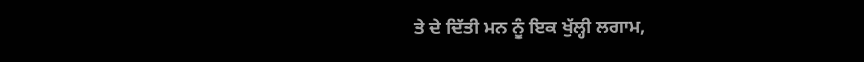ਤੇ ਦੇ ਦਿੱਤੀ ਮਨ ਨੂੰ ਇਕ ਖੁੱਲ੍ਹੀ ਲਗਾਮ,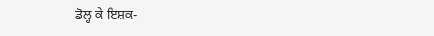ਡੋਲ੍ਹ ਕੇ ਇਸ਼ਕ-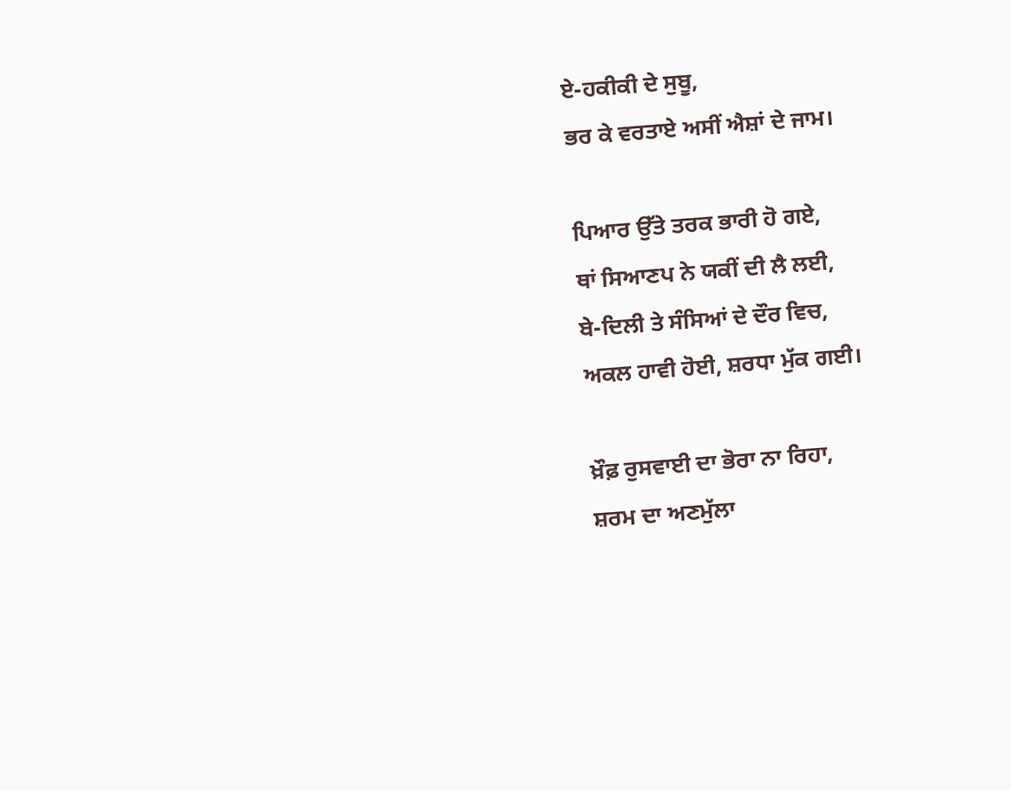ਏ-ਹਕੀਕੀ ਦੇ ਸੁਬੂ,
ਭਰ ਕੇ ਵਰਤਾਏ ਅਸੀਂ ਐਸ਼ਾਂ ਦੇ ਜਾਮ।

ਪਿਆਰ ਉੱਤੇ ਤਰਕ ਭਾਰੀ ਹੋ ਗਏ,
ਥਾਂ ਸਿਆਣਪ ਨੇ ਯਕੀਂ ਦੀ ਲੈ ਲਈ,
ਬੇ-ਦਿਲੀ ਤੇ ਸੰਸਿਆਂ ਦੇ ਦੌਰ ਵਿਚ,
ਅਕਲ ਹਾਵੀ ਹੋਈ, ਸ਼ਰਧਾ ਮੁੱਕ ਗਈ।

ਖ਼ੌਫ਼ ਰੁਸਵਾਈ ਦਾ ਭੋਰਾ ਨਾ ਰਿਹਾ,
ਸ਼ਰਮ ਦਾ ਅਣਮੁੱਲਾ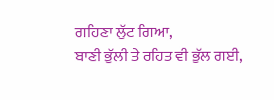ਗਹਿਣਾ ਲੁੱਟ ਗਿਆ,
ਬਾਣੀ ਭੁੱਲੀ ਤੇ ਰਹਿਤ ਵੀ ਭੁੱਲ ਗਈ,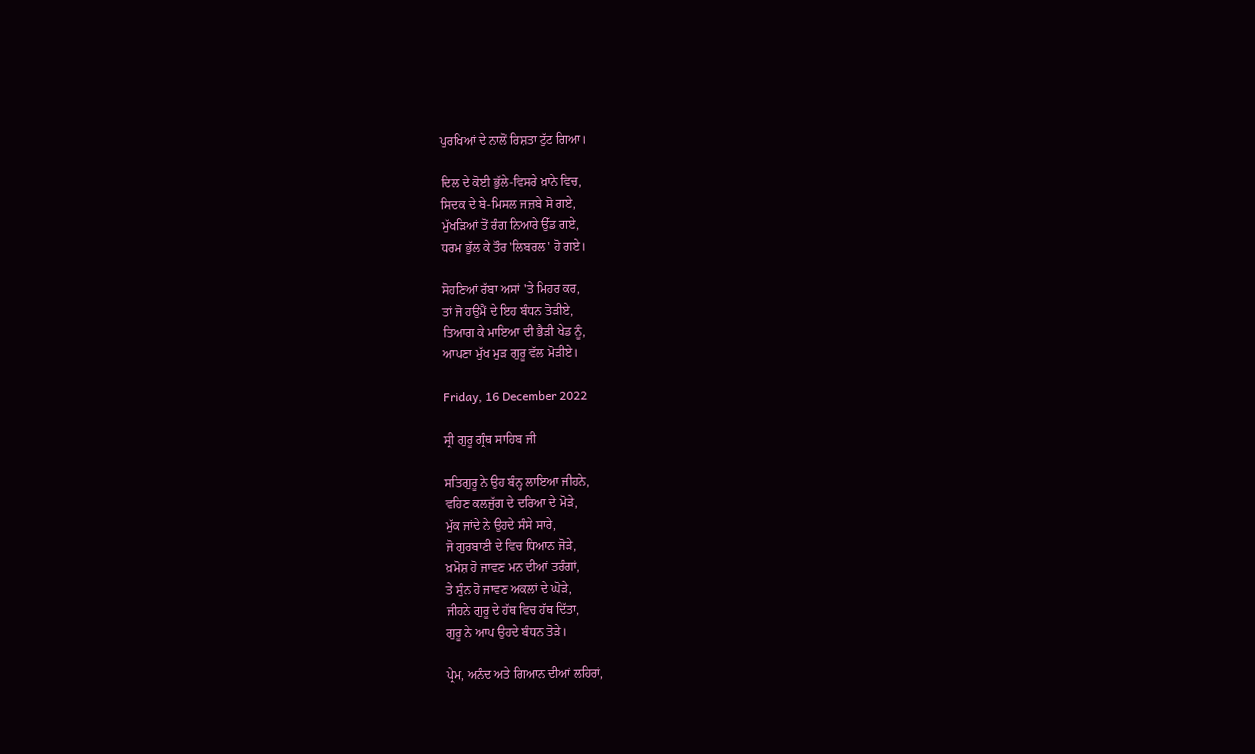ਪੁਰਖਿਆਂ ਦੇ ਨਾਲੋਂ ਰਿਸ਼ਤਾ ਟੁੱਟ ਗਿਆ।

ਦਿਲ ਦੇ ਕੋਈ ਭੁੱਲੇ-ਵਿਸਰੇ ਖ਼ਾਨੇ ਵਿਚ,
ਸਿਦਕ ਦੇ ਬੇ-ਮਿਸਲ ਜਜ਼ਬੇ ਸੋ ਗਏ,
ਮੁੱਖੜਿਆਂ ਤੋਂ ਰੰਗ ਨਿਆਰੇ ਉੱਡ ਗਏ,
ਧਰਮ ਭੁੱਲ ਕੇ ਤੌਰ 'ਲਿਬਰਲ' ਹੋ ਗਏ।

ਸੋਹਣਿਆਂ ਰੱਬਾ ਅਸਾਂ 'ਤੇ ਮਿਹਰ ਕਰ,
ਤਾਂ ਜੋ ਹਉਮੈਂ ਦੇ ਇਹ ਬੰਧਨ ਤੋੜੀਏ,
ਤਿਆਗ ਕੇ ਮਾਇਆ ਦੀ ਭੈੜੀ ਖੇਡ ਨੂੰ,
ਆਪਣਾ ਮੁੱਖ ਮੁੜ ਗੁਰੂ ਵੱਲ ਮੋੜੀਏ।

Friday, 16 December 2022

ਸ੍ਰੀ ਗੁਰੂ ਗ੍ਰੰਥ ਸਾਹਿਬ ਜੀ

ਸਤਿਗੁਰੂ ਨੇ ਉਹ ਬੰਨ੍ਹ ਲਾਇਆ ਜੀਹਨੇ,
ਵਹਿਣ ਕਲਜੁੱਗ ਦੇ ਦਰਿਆ ਦੇ ਮੋੜੇ,
ਮੁੱਕ ਜਾਂਦੇ ਨੇ ਉਹਦੇ ਸੰਸੇ ਸਾਰੇ,
ਜੋ ਗੁਰਬਾਣੀ ਦੇ ਵਿਚ ਧਿਆਨ ਜੋੜੇ,
ਖ਼ਮੋਸ਼ ਹੋ ਜਾਵਣ ਮਨ ਦੀਆਂ ਤਰੰਗਾਂ,
ਤੇ ਸੁੰਨ ਹੋ ਜਾਵਣ ਅਕਲਾਂ ਦੇ ਘੋੜੇ,
ਜੀਹਨੇ ਗੁਰੂ ਦੇ ਹੱਥ ਵਿਚ ਹੱਥ ਦਿੱਤਾ,
ਗੁਰੂ ਨੇ ਆਪ ਉਹਦੇ ਬੰਧਨ ਤੋੜੇ।

ਪ੍ਰੇਮ, ਅਨੰਦ ਅਤੇ ਗਿਆਨ ਦੀਆਂ ਲਹਿਰਾਂ,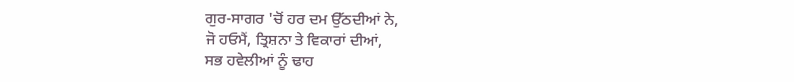ਗੁਰ-ਸਾਗਰ 'ਚੋਂ ਹਰ ਦਮ ਉੱਠਦੀਆਂ ਨੇ,
ਜੋ ਹਓਮੈਂ, ਤ੍ਰਿਸ਼ਨਾ ਤੇ ਵਿਕਾਰਾਂ ਦੀਆਂ,
ਸਭ ਹਵੇਲੀਆਂ ਨੂੰ ਢਾਹ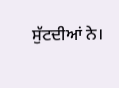ਸੁੱਟਦੀਆਂ ਨੇ।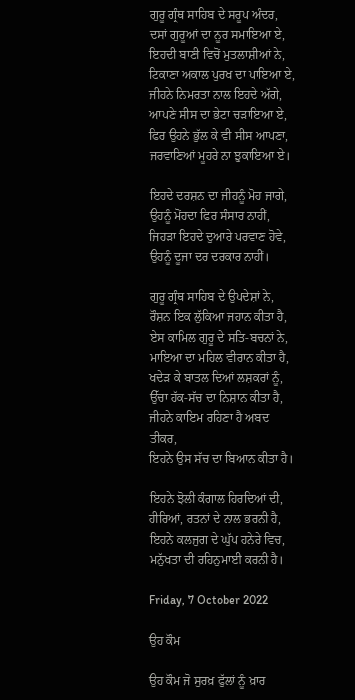ਗੁਰੂ ਗ੍ਰੰਥ ਸਾਹਿਬ ਦੇ ਸਰੂਪ ਅੰਦਰ,
ਦਸਾਂ ਗੁਰੂਆਂ ਦਾ ਨੂਰ ਸਮਾਇਆ ਏ,
ਇਹਦੀ ਬਾਣੀ ਵਿਚੋਂ ਮੁਤਲਾਸ਼ੀਆਂ ਨੇ,
ਟਿਕਾਣਾ ਅਕਾਲ ਪੁਰਖ ਦਾ ਪਾਇਆ ਏ,
ਜੀਹਨੇ ਨਿਮਰਤਾ ਨਾਲ ਇਹਦੇ ਅੱਗੇ,
ਆਪਣੇ ਸੀਸ ਦਾ ਭੇਟਾ ਚੜਾਇਆ ਏ,
ਫਿਰ ਉਹਨੇ ਭੁੱਲ ਕੇ ਵੀ ਸੀਸ ਆਪਣਾ,
ਜਰਵਾਣਿਆਂ ਮੂਹਰੇ ਨਾ ਝੁਕਾਇਆ ਏ।

ਇਹਦੇ ਦਰਸ਼ਨ ਦਾ ਜੀਹਨੂੰ ਮੋਹ ਜਾਗੇ,
ਉਹਨੂੰ ਮੋਂਹਦਾ ਫਿਰ ਸੰਸਾਰ ਨਾਹੀਂ,
ਜਿਹੜਾ ਇਹਦੇ ਦੁਆਰੇ ਪਰਵਾਣ ਹੋਵੇ,
ਉਹਨੂੰ ਦੂਜਾ ਦਰ ਦਰਕਾਰ ਨਾਹੀਂ।

ਗੁਰੂ ਗ੍ਰੰਥ ਸਾਹਿਬ ਦੇ ਉਪਦੇਸ਼ਾਂ ਨੇ,
ਰੌਸ਼ਨ ਇਕ ਲੁੱਕਿਆ ਜਹਾਨ ਕੀਤਾ ਹੈ,
ਏਸ ਕਾਮਿਲ ਗੁਰੂ ਦੇ ਸਤਿ-ਬਚਨਾਂ ਨੇ,
ਮਾਇਆ ਦਾ ਮਹਿਲ ਵੀਰਾਨ ਕੀਤਾ ਹੈ,
ਖਦੇੜ ਕੇ ਬਾਤਲ ਦਿਆਂ ਲਸ਼ਕਰਾਂ ਨੂੰ,
ਉੱਚਾ ਹੱਕ-ਸੱਚ ਦਾ ਨਿਸ਼ਾਨ ਕੀਤਾ ਹੈ,
ਜੀਹਨੇ ਕਾਇਮ ਰਹਿਣਾ ਹੈ ਅਬਦ ਤੀਕਰ,
ਇਹਨੇ ਉਸ ਸੱਚ ਦਾ ਬਿਆਨ ਕੀਤਾ ਹੈ।

ਇਹਨੇ ਝੋਲੀ ਕੰਗਾਲ ਹਿਰਦਿਆਂ ਦੀ,
ਹੀਰਿਆਂ, ਰਤਨਾਂ ਦੇ ਨਾਲ ਭਰਨੀ ਹੈ,
ਇਹਨੇ ਕਲਜੁਗ ਦੇ ਘੁੱਪ ਹਨੇਰੇ ਵਿਚ,
ਮਨੁੱਖਤਾ ਦੀ ਰਹਿਨੁਮਾਈ ਕਰਨੀ ਹੈ।

Friday, 7 October 2022

ਉਹ ਕੌਮ

ਉਹ ਕੌਮ ਜੋ ਸੁਰਖ਼ ਫੁੱਲਾਂ ਨੂੰ ਖ਼ਾਰ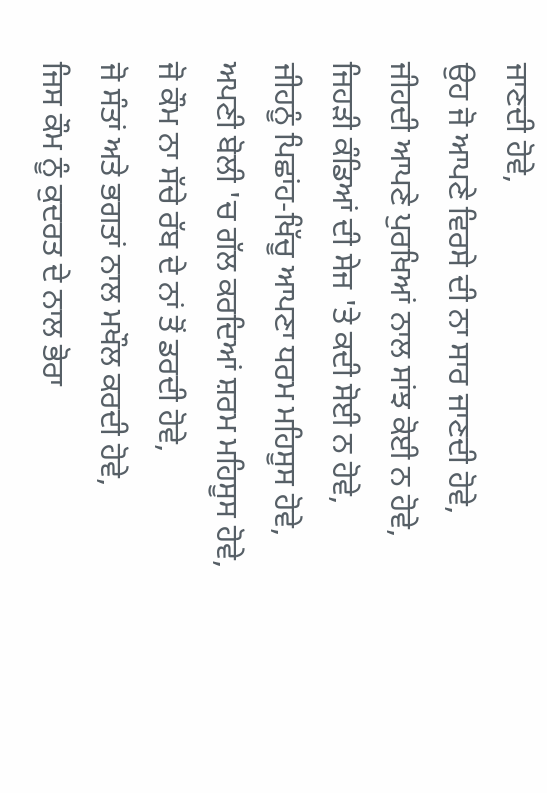ਜਾਣਦੀ ਹੋਵੇ,
ਉਹ ਜੋ ਆਪਣੇ ਵਿਰਸੇ ਦੀ ਨਾ ਸਾਰ ਜਾਣਦੀ ਹੋਵੇ,
ਜੀਹਦੀ ਆਪਣੇ ਪੁਰਖਿਆਂ ਨਾਲ ਸਾਂਝ ਕੋਈ ਨ ਹੋਵੇ,
ਜਿਹੜੀ ਕੰਡਿਆਂ ਦੀ ਸੇਜ 'ਤੇ ਕਦੀ ਸੋਈ ਨ ਹੋਵੇ,
ਜੀਹਨੂੰ ਪਿਛਾਂਹ-ਖਿੱਚੂ ਆਪਣਾ ਧਰਮ ਮਹਿਸੂਸ ਹੋਵੇ,
ਅਪਣੀ ਬੋਲੀ 'ਚ ਗੱਲ ਕਰਦਿਆਂ ਸ਼ਰਮ ਮਹਿਸੂਸ ਹੋਵੇ,
ਜੋ ਕੌਮ ਨਾ ਸੱਚੇ ਰੱਬ ਦੇ ਨਾਂ ਤੋਂ ਡਰਦੀ ਹੋਵੇ,
ਜੋ ਸੰਤਾਂ ਅਤੇ ਭਗਤਾਂ ਨਾਲ ਮਖੌਲ ਕਰਦੀ ਹੋਵੇ,
ਜਿਸ ਕੌਮ ਨੂੰ ਕੁਦਰਤ ਦੇ ਨਾਲ ਭੋਰਾ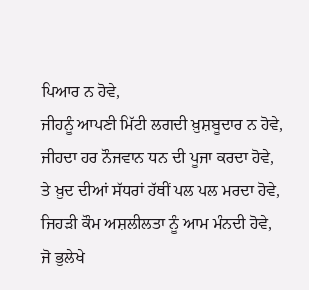ਪਿਆਰ ਨ ਹੋਵੇ,
ਜੀਹਨੂੰ ਆਪਣੀ ਮਿੱਟੀ ਲਗਦੀ ਖ਼ੁਸ਼ਬੂਦਾਰ ਨ ਹੋਵੇ,
ਜੀਹਦਾ ਹਰ ਨੌਜਵਾਨ ਧਨ ਦੀ ਪੂਜਾ ਕਰਦਾ ਹੋਵੇ,
ਤੇ ਖ਼ੁਦ ਦੀਆਂ ਸੱਧਰਾਂ ਹੱਥੀਂ ਪਲ ਪਲ ਮਰਦਾ ਹੋਵੇ,
ਜਿਹੜੀ ਕੌਮ ਅਸ਼ਲੀਲਤਾ ਨੂੰ ਆਮ ਮੰਨਦੀ ਹੋਵੇ,
ਜੋ ਭੁਲੇਖੇ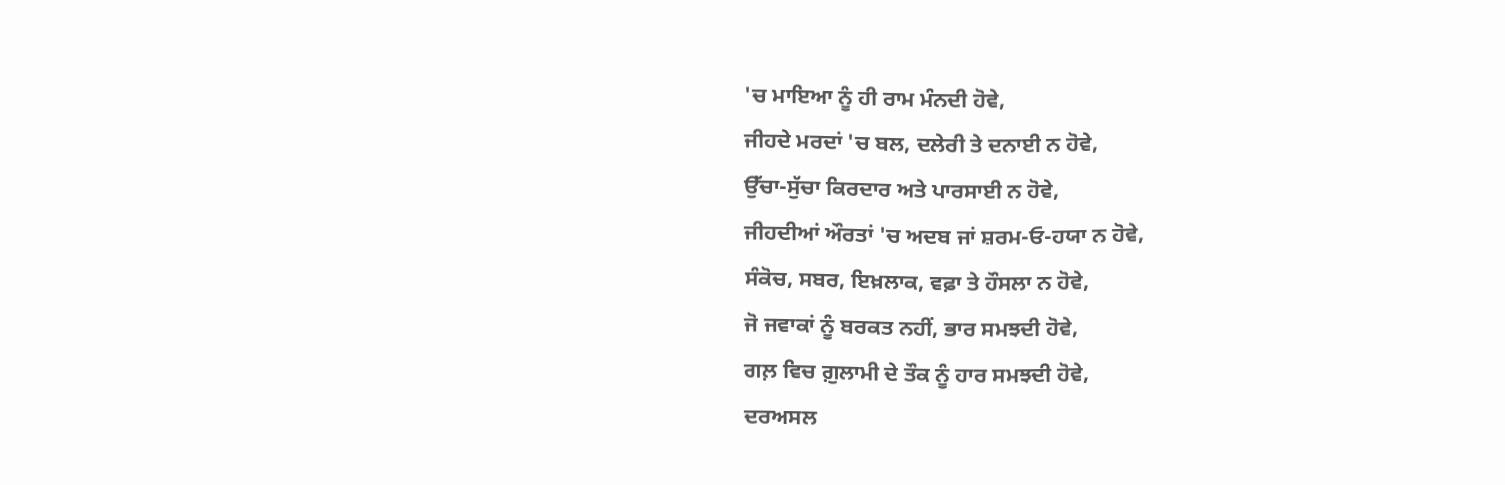'ਚ ਮਾਇਆ ਨੂੰ ਹੀ ਰਾਮ ਮੰਨਦੀ ਹੋਵੇ,
ਜੀਹਦੇ ਮਰਦਾਂ 'ਚ ਬਲ, ਦਲੇਰੀ ਤੇ ਦਨਾਈ ਨ ਹੋਵੇ,
ਉੱਚਾ-ਸੁੱਚਾ ਕਿਰਦਾਰ ਅਤੇ ਪਾਰਸਾਈ ਨ ਹੋਵੇ,
ਜੀਹਦੀਆਂ ਔਰਤਾਂ 'ਚ ਅਦਬ ਜਾਂ ਸ਼ਰਮ-ਓ-ਹਯਾ ਨ ਹੋਵੇ,
ਸੰਕੋਚ, ਸਬਰ, ਇਖ਼ਲਾਕ, ਵਫ਼ਾ ਤੇ ਹੌਸਲਾ ਨ ਹੋਵੇ,
ਜੋ ਜਵਾਕਾਂ ਨੂੰ ਬਰਕਤ ਨਹੀਂ, ਭਾਰ ਸਮਝਦੀ ਹੋਵੇ,
ਗਲ਼ ਵਿਚ ਗ਼ੁਲਾਮੀ ਦੇ ਤੌਕ ਨੂੰ ਹਾਰ ਸਮਝਦੀ ਹੋਵੇ,
ਦਰਅਸਲ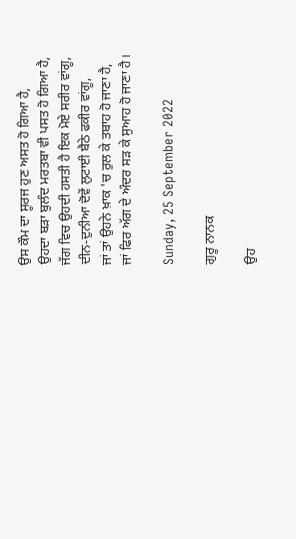ਉਸ ਕੌਮ ਦਾ ਸੂਰਜ ਹੁਣ ਅਸਤ ਹੋ ਗਿਆ ਹੈ,
ਉਹਦਾ ਬੜਾ ਬੁਲੰਦ ਮਰਤਬਾ ਵੀ ਪਸਤ ਹੋ ਗਿਆ ਹੈ,
ਜੱਗ ਵਿਚ ਉਹਦੀ ਹਸਤੀ ਹੈ ਇਕ ਮੋਏ ਸਰੀਰ ਵਾਂਗੂ,
ਦੀਨ-ਦੁਨੀਆ ਦੋਵੇਂ ਲੁਟਾਈ ਬੈਠੇ ਫਕੀਰ ਵਾਂਗੂ,
ਜਾਂ ਤਾਂ ਉਹਨੇ ਖ਼ਾਕ 'ਚ ਰੁਲ ਕੇ ਤਬਾਹ ਹੋ ਜਾਣਾ ਹੈ,
ਜਾਂ ਫਿਰ ਅੱਗ ਦੇ ਅੰਦਰ ਸੜ ਕੇ ਸੁਆਹ ਹੋ ਜਾਣਾ ਹੈ।

Sunday, 25 September 2022

ਗੁਰੂ ਨਾਨਕ

ਉਹ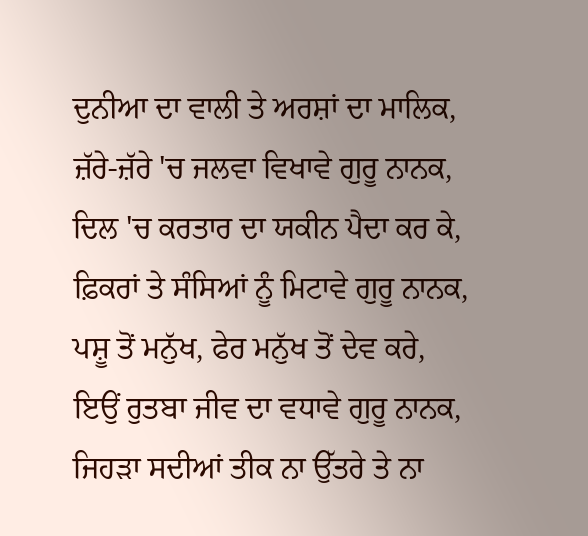ਦੁਨੀਆ ਦਾ ਵਾਲੀ ਤੇ ਅਰਸ਼ਾਂ ਦਾ ਮਾਲਿਕ,
ਜ਼ੱਰੇ-ਜ਼ੱਰੇ 'ਚ ਜਲਵਾ ਵਿਖਾਵੇ ਗੁਰੂ ਨਾਨਕ,
ਦਿਲ 'ਚ ਕਰਤਾਰ ਦਾ ਯਕੀਨ ਪੈਦਾ ਕਰ ਕੇ,
ਫ਼ਿਕਰਾਂ ਤੇ ਸੰਸਿਆਂ ਨੂੰ ਮਿਟਾਵੇ ਗੁਰੂ ਨਾਨਕ,
ਪਸ਼ੂ ਤੋਂ ਮਨੁੱਖ, ਫੇਰ ਮਨੁੱਖ ਤੋਂ ਦੇਵ ਕਰੇ,
ਇਉਂ ਰੁਤਬਾ ਜੀਵ ਦਾ ਵਧਾਵੇ ਗੁਰੂ ਨਾਨਕ,
ਜਿਹੜਾ ਸਦੀਆਂ ਤੀਕ ਨਾ ਉੱਤਰੇ ਤੇ ਨਾ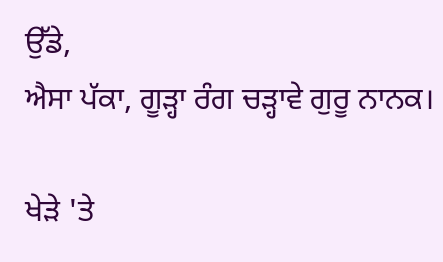ਉੱਡੇ,
ਐਸਾ ਪੱਕਾ, ਗੂੜ੍ਹਾ ਰੰਗ ਚੜ੍ਹਾਵੇ ਗੁਰੂ ਨਾਨਕ।

ਖੇੜੇ 'ਤੇ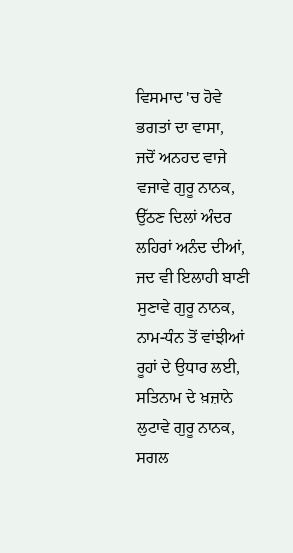ਵਿਸਮਾਦ 'ਚ ਹੋਵੇ ਭਗਤਾਂ ਦਾ ਵਾਸਾ,
ਜਦੋਂ ਅਨਹਦ ਵਾਜੇ ਵਜਾਵੇ ਗੁਰੂ ਨਾਨਕ,
ਉੱਠਣ ਦਿਲਾਂ ਅੰਦਰ ਲਹਿਰਾਂ ਅਨੰਦ ਦੀਆਂ,
ਜਦ ਵੀ ਇਲਾਹੀ ਬਾਣੀ ਸੁਣਾਵੇ ਗੁਰੂ ਨਾਨਕ,
ਨਾਮ-ਧੰਨ ਤੋਂ ਵਾਂਝੀਆਂ ਰੂਹਾਂ ਦੇ ਉਧਾਰ ਲਈ,
ਸਤਿਨਾਮ ਦੇ ਖ਼ਜ਼ਾਨੇ ਲੁਟਾਵੇ ਗੁਰੂ ਨਾਨਕ,
ਸਗਲ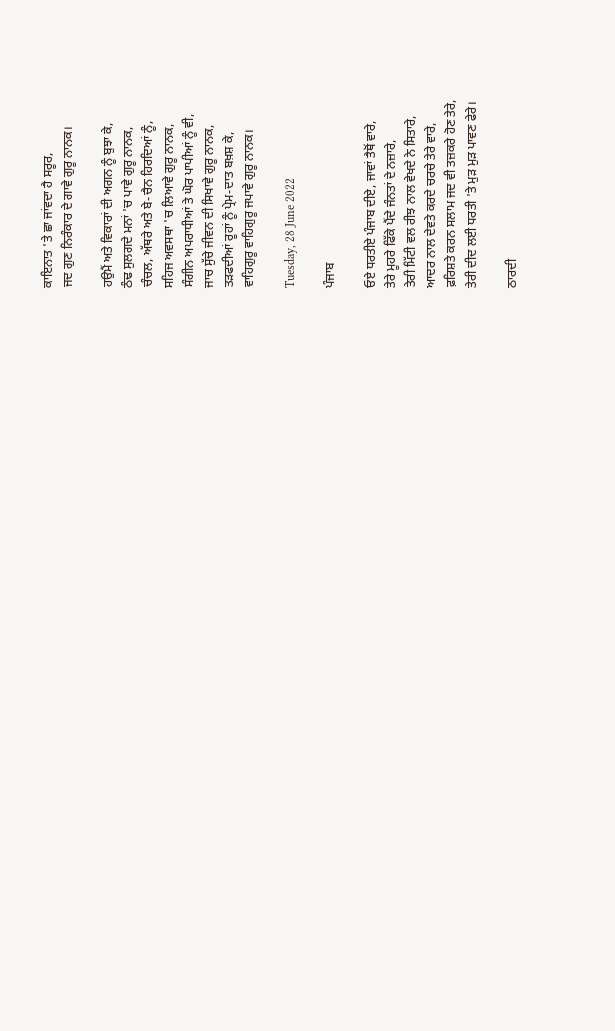ਕਾਇਨਾਤ 'ਤੇ ਛਾ ਜਾਂਵਦਾ ਹੈ ਸਰੂਰ,
ਜਦ ਗੁਣ ਨਿਰੰਕਾਰ ਦੇ ਗਾਵੇ ਗੁਰੂ ਨਾਨਕ।

ਹਉਮੈਂ ਅਤੇ ਵਿਕਾਰਾਂ ਦੀ ਅਗਨ ਨੂੰ ਬੁਝਾ ਕੇ,
ਠੰਢ ਸੁਲਗਦੇ ਮਨਾਂ 'ਚ ਪਾਵੇ ਗੁਰੂ ਨਾਨਕ,
ਚੰਚਲ, ਅੱਥਰੇ ਅਤੇ ਬੇ-ਚੈਨ ਹਿਰਦਿਆਂ ਨੂੰ,
ਸਹਿਜ ਅਵਸਥਾ 'ਚ ਲਿਆਵੇ ਗੁਰੂ ਨਾਨਕ,
ਸੰਗੀਨ ਅਪਰਾਧੀਆਂ ਤੇ ਘੋਰ ਪਾਪੀਆਂ ਨੂੰ ਵੀ,
ਜਾਚ ਸੁੱਚੇ ਜੀਵਨ ਦੀ ਸਿਖਾਵੇ ਗੁਰੂ ਨਾਨਕ,
ਤੜਫਦੀਆਂ ਰੂਹਾਂ ਨੂੰ ਪ੍ਰੇਮ-ਦਾਤ ਬਖ਼ਸ਼ ਕੇ,
ਵਾਹਿਗੁਰੂ ਵਾਹਿਗੁਰੂ ਜਪਾਵੇ ਗੁਰੂ ਨਾਨਕ।

Tuesday, 28 June 2022

ਪੰਜਾਬ

ਓਏ ਧਰਤੀਏ ਪੰਜਾਬ ਦੀਏ, ਜਾਵਾਂ ਤੈਥੋਂ ਵਾਰੇ,
ਤੇਰੇ ਮੂਹਰੇ ਫਿੱਕੇ ਪੈਂਦੇ ਜੰਨਤਾਂ ਦੇ ਨਜ਼ਾਰੇ,
ਤੇਰੀ ਮਿੱਟੀ ਵਲ ਰੀਝ ਨਾਲ ਵੇਖਦੇ ਨੇ ਸਿਤਾਰੇ,
ਆਦਰ ਨਾਲ ਦੇਵਤੇ ਕਰਦੇ ਚਰਚੇ ਤੇਰੇ ਵਾਰੇ,
ਫ਼ਰਿਸ਼ਤੇ ਕਰਨ ਸਲਾਮ ਜਦ ਵੀ ਤਜ਼ਕਰੇ ਹੋਣ ਤੇਰੇ,
ਤੇਰੀ ਦੀਦ ਲਈ ਧਰਤੀ 'ਤੇ ਮੁੜ ਮੁੜ ਪਾਵਣ ਫੇਰੇ।

ਠਾਰਦੀ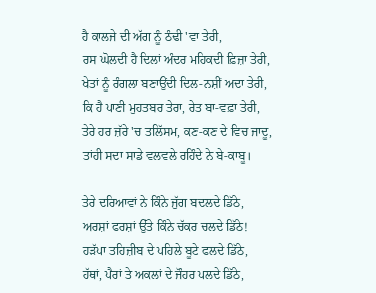ਹੈ ਕਾਲਜੇ ਦੀ ਅੱਗ ਨੂੰ ਠੰਢੀ 'ਵਾ ਤੇਰੀ,
ਰਸ ਘੋਲਦੀ ਹੈ ਦਿਲਾਂ ਅੰਦਰ ਮਹਿਕਦੀ ਫ਼ਿਜ਼ਾ ਤੇਰੀ,
ਖੇਤਾਂ ਨੂੰ ਰੰਗਲਾ ਬਣਾਉਂਦੀ ਦਿਲ-ਨਸ਼ੀਂ ਅਦਾ ਤੇਰੀ,
ਕਿ ਹੈ ਪਾਣੀ ਮੁਹਤਬਰ ਤੇਰਾ, ਰੇਤ ਬਾ-ਵਫ਼ਾ ਤੇਰੀ,
ਤੇਰੇ ਹਰ ਜ਼ੱਰੇ 'ਚ ਤਲਿੱਸਮ, ਕਣ-ਕਣ ਦੇ ਵਿਚ ਜਾਦੂ,
ਤਾਂਹੀ ਸਦਾ ਸਾਡੇ ਵਲਵਲੇ ਰਹਿੰਦੇ ਨੇ ਬੇ-ਕਾਬੂ।

ਤੇਰੇ ਦਰਿਆਵਾਂ ਨੇ ਕਿੰਨੇ ਜੁੱਗ ਬਦਲਦੇ ਡਿੱਠੇ,
ਅਰਸ਼ਾਂ ਫਰਸ਼ਾਂ ਉੱਤੇ ਕਿੰਨੇ ਚੱਕਰ ਚਲਦੇ ਡਿੱਠੇ!
ਹੜੱਪਾ ਤਹਿਜ਼ੀਬ ਦੇ ਪਹਿਲੇ ਬੂਟੇ ਫਲਦੇ ਡਿੱਠੇ,
ਹੱਥਾਂ, ਪੈਰਾਂ ਤੇ ਅਕਲਾਂ ਦੇ ਜੌਹਰ ਪਲਦੇ ਡਿੱਠੇ,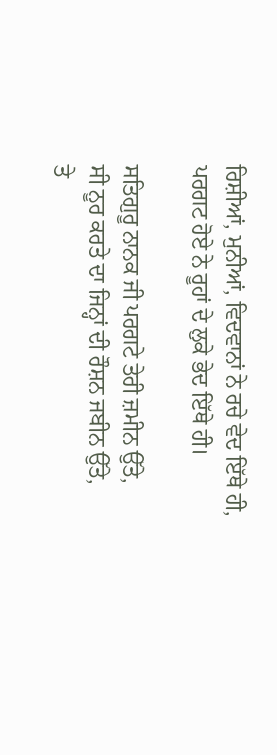ਰਿਸ਼ੀਆਂ, ਮੁਨੀਆਂ, ਵਿਦਵਾਨਾਂ ਨੇ ਰਚੇ ਵੇਦ ਇੱਥੇ ਹੀ,
ਪਰਗਟ ਹੋਏ ਨੇ ਰੂਹਾਂ ਦੇ ਲੁਕੇ ਭੇਦ ਇੱਥੇ ਹੀ।

ਸਤਿਗੁਰੂ ਨਾਨਕ ਜੀ ਪਰਗਟੇ ਤੇਰੀ ਜ਼ਮੀਨ ਉੱਤੇ,
ਸੀ ਨੂਰ ਕਰਤੇ ਦਾ ਜਿਨ੍ਹਾਂ ਦੀ ਰੌਸ਼ਨ ਜਬੀਨ ਉੱਤੇ,
ਤੇ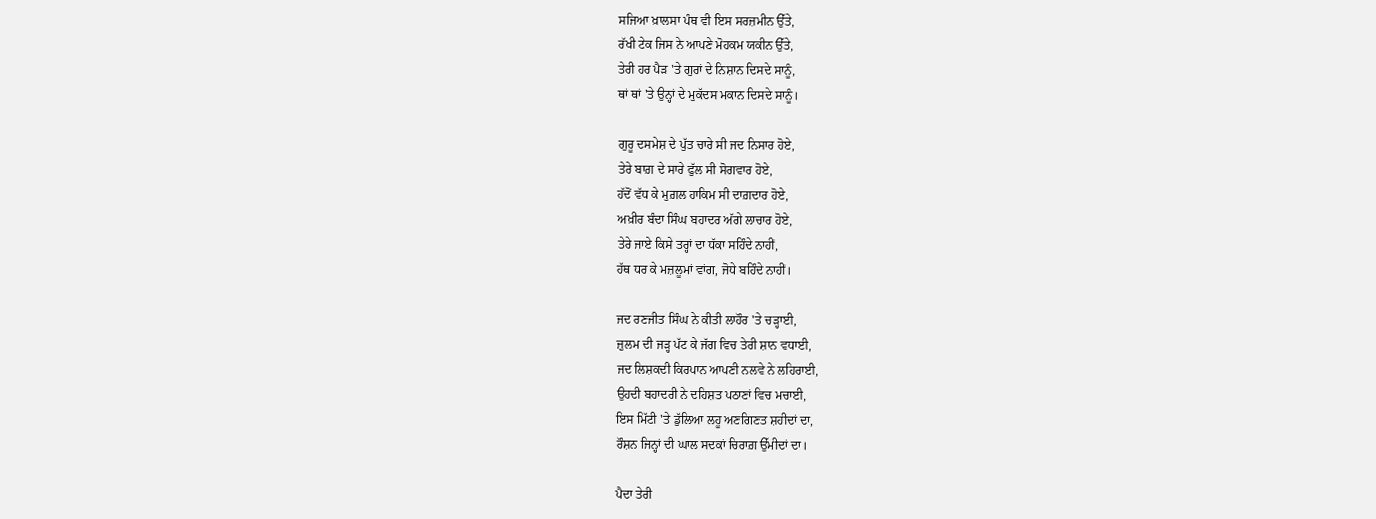ਸਜਿਆ ਖ਼ਾਲਸਾ ਪੰਥ ਵੀ ਇਸ ਸਰਜ਼ਮੀਨ ਉੱਤੇ,
ਰੱਖੀ ਟੇਕ ਜਿਸ ਨੇ ਆਪਣੇ ਮੋਹਕਮ ਯਕੀਨ ਉੱਤੇ,
ਤੇਰੀ ਹਰ ਪੈੜ 'ਤੇ ਗੁਰਾਂ ਦੇ ਨਿਸ਼ਾਨ ਦਿਸਦੇ ਸਾਨੂੰ,
ਥਾਂ ਥਾਂ 'ਤੇ ਉਨ੍ਹਾਂ ਦੇ ਮੁਕੱਦਸ ਮਕਾਨ ਦਿਸਦੇ ਸਾਨੂੰ।

ਗੁਰੂ ਦਸਮੇਸ਼ ਦੇ ਪੁੱਤ ਚਾਰੇ ਸੀ ਜਦ ਨਿਸਾਰ ਹੋਏ,
ਤੇਰੇ ਬਾਗ਼ ਦੇ ਸਾਰੇ ਫੁੱਲ ਸੀ ਸੋਗਵਾਰ ਹੋਏ,
ਹੱਦੋਂ ਵੱਧ ਕੇ ਮੁਗ਼ਲ ਹਾਕਿਮ ਸੀ ਦਾਗ਼ਦਾਰ ਹੋਏ,
ਅਖ਼ੀਰ ਬੰਦਾ ਸਿੰਘ ਬਹਾਦਰ ਅੱਗੇ ਲਾਚਾਰ ਹੋਏ,
ਤੇਰੇ ਜਾਏ ਕਿਸੇ ਤਰ੍ਹਾਂ ਦਾ ਧੱਕਾ ਸਹਿੰਦੇ ਨਾਹੀਂ,
ਹੱਥ ਧਰ ਕੇ ਮਜ਼ਲੂਮਾਂ ਵਾਂਗ, ਜੋਧੇ ਬਹਿੰਦੇ ਨਾਹੀਂ।

ਜਦ ਰਣਜੀਤ ਸਿੰਘ ਨੇ ਕੀਤੀ ਲਾਹੌਰ 'ਤੇ ਚੜ੍ਹਾਈ,
ਜ਼ੁਲਮ ਦੀ ਜੜ੍ਹ ਪੱਟ ਕੇ ਜੱਗ ਵਿਚ ਤੇਰੀ ਸ਼ਾਨ ਵਧਾਈ,
ਜਦ ਲਿਸ਼ਕਦੀ ਕਿਰਪਾਨ ਆਪਣੀ ਨਲਵੇ ਨੇ ਲਹਿਰਾਈ,
ਉਹਦੀ ਬਹਾਦਰੀ ਨੇ ਦਹਿਸ਼ਤ ਪਠਾਣਾਂ ਵਿਚ ਮਚਾਈ,
ਇਸ ਮਿੱਟੀ 'ਤੇ ਡੁੱਲਿਆ ਲਹੂ ਅਣਗਿਣਤ ਸ਼ਹੀਦਾਂ ਦਾ,
ਰੌਸ਼ਨ ਜਿਨ੍ਹਾਂ ਦੀ ਘਾਲ ਸਦਕਾਂ ਚਿਰਾਗ਼ ਉੱਮੀਦਾਂ ਦਾ।

ਪੈਦਾ ਤੇਰੀ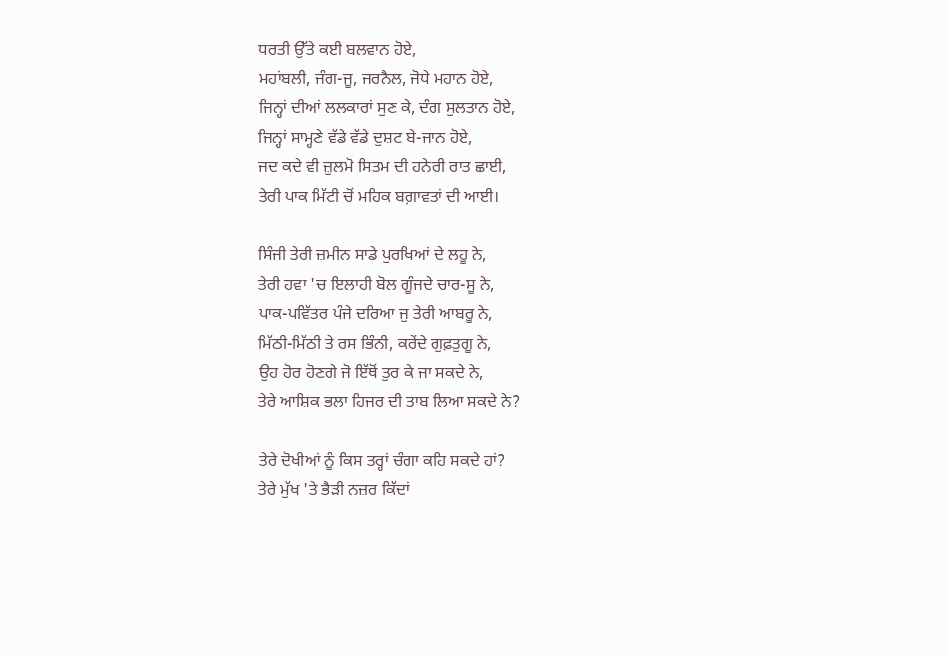ਧਰਤੀ ਉੱਤੇ ਕਈ ਬਲਵਾਨ ਹੋਏ,
ਮਹਾਂਬਲੀ, ਜੰਗ-ਜੂ, ਜਰਨੈਲ, ਜੋਧੇ ਮਹਾਨ ਹੋਏ,
ਜਿਨ੍ਹਾਂ ਦੀਆਂ ਲਲਕਾਰਾਂ ਸੁਣ ਕੇ, ਦੰਗ ਸੁਲਤਾਨ ਹੋਏ,
ਜਿਨ੍ਹਾਂ ਸਾਮ੍ਹਣੇ ਵੱਡੇ ਵੱਡੇ ਦੁਸ਼ਟ ਬੇ-ਜਾਨ ਹੋਏ,
ਜਦ ਕਦੇ ਵੀ ਜ਼ੁਲਮੋ ਸਿਤਮ ਦੀ ਹਨੇਰੀ ਰਾਤ ਛਾਈ,
ਤੇਰੀ ਪਾਕ ਮਿੱਟੀ ਚੋਂ ਮਹਿਕ ਬਗ਼ਾਵਤਾਂ ਦੀ ਆਈ।

ਸਿੰਜੀ ਤੇਰੀ ਜ਼ਮੀਨ ਸਾਡੇ ਪੁਰਖਿਆਂ ਦੇ ਲਹੂ ਨੇ,
ਤੇਰੀ ਹਵਾ 'ਚ ਇਲਾਹੀ ਬੋਲ ਗੂੰਜਦੇ ਚਾਰ-ਸੂ ਨੇ,
ਪਾਕ-ਪਵਿੱਤਰ ਪੰਜੇ ਦਰਿਆ ਜੁ ਤੇਰੀ ਆਬਰੂ ਨੇ,
ਮਿੱਠੀ-ਮਿੱਠੀ ਤੇ ਰਸ ਭਿੰਨੀ, ਕਰੇਂਦੇ ਗੁਫ਼ਤੁਗੂ ਨੇ,
ਉਹ ਹੋਰ ਹੋਣਗੇ ਜੋ ਇੱਥੋਂ ਤੁਰ ਕੇ ਜਾ ਸਕਦੇ ਨੇ,
ਤੇਰੇ ਆਸ਼ਿਕ ਭਲਾ ਹਿਜਰ ਦੀ ਤਾਬ ਲਿਆ ਸਕਦੇ ਨੇ?

ਤੇਰੇ ਦੋਖੀਆਂ ਨੂੰ ਕਿਸ ਤਰ੍ਹਾਂ ਚੰਗਾ ਕਹਿ ਸਕਦੇ ਹਾਂ?
ਤੇਰੇ ਮੁੱਖ 'ਤੇ ਭੈੜੀ ਨਜ਼ਰ ਕਿੱਦਾਂ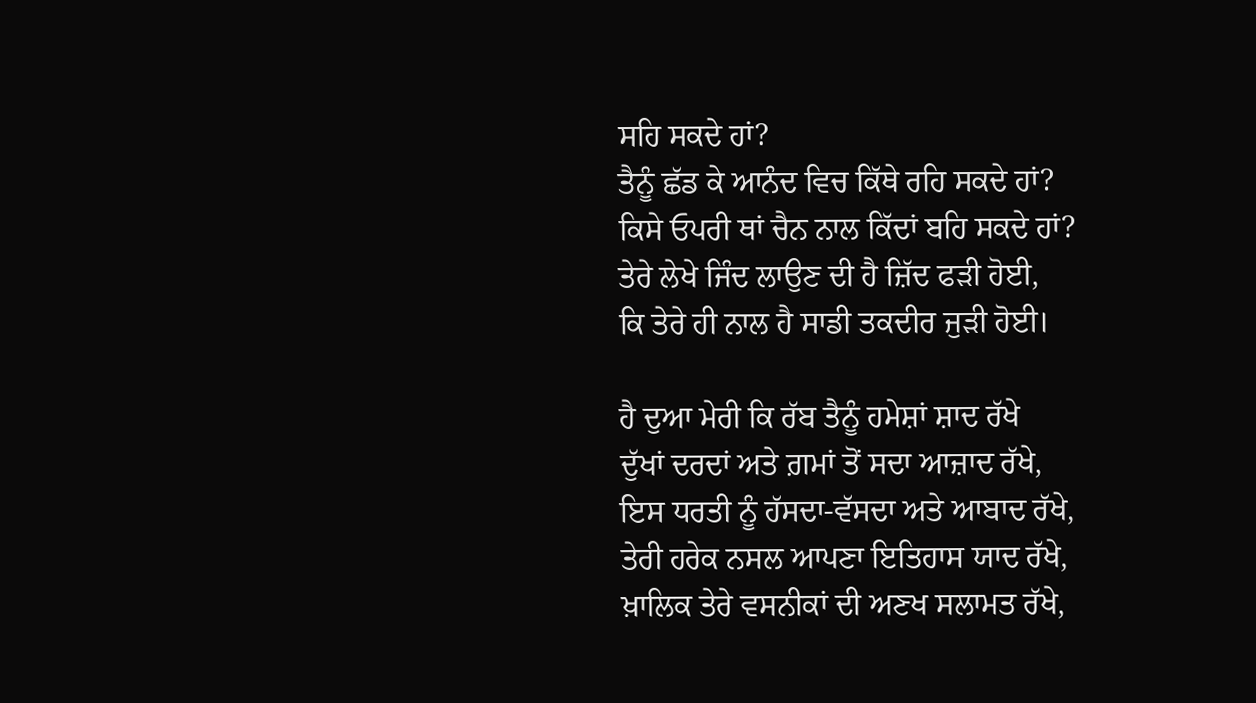ਸਹਿ ਸਕਦੇ ਹਾਂ?
ਤੈਨੂੰ ਛੱਡ ਕੇ ਆਨੰਦ ਵਿਚ ਕਿੱਥੇ ਰਹਿ ਸਕਦੇ ਹਾਂ?
ਕਿਸੇ ਓਪਰੀ ਥਾਂ ਚੈਨ ਨਾਲ ਕਿੱਦਾਂ ਬਹਿ ਸਕਦੇ ਹਾਂ?
ਤੇਰੇ ਲੇਖੇ ਜਿੰਦ ਲਾਉਣ ਦੀ ਹੈ ਜ਼ਿੱਦ ਫੜੀ ਹੋਈ,
ਕਿ ਤੇਰੇ ਹੀ ਨਾਲ ਹੈ ਸਾਡੀ ਤਕਦੀਰ ਜੁੜੀ ਹੋਈ।

ਹੈ ਦੁਆ ਮੇਰੀ ਕਿ ਰੱਬ ਤੈਨੂੰ ਹਮੇਸ਼ਾਂ ਸ਼ਾਦ ਰੱਖੇ
ਦੁੱਖਾਂ ਦਰਦਾਂ ਅਤੇ ਗ਼ਮਾਂ ਤੋਂ ਸਦਾ ਆਜ਼ਾਦ ਰੱਖੇ,
ਇਸ ਧਰਤੀ ਨੂੰ ਹੱਸਦਾ-ਵੱਸਦਾ ਅਤੇ ਆਬਾਦ ਰੱਖੇ,
ਤੇਰੀ ਹਰੇਕ ਨਸਲ ਆਪਣਾ ਇਤਿਹਾਸ ਯਾਦ ਰੱਖੇ,
ਖ਼ਾਲਿਕ ਤੇਰੇ ਵਸਨੀਕਾਂ ਦੀ ਅਣਖ ਸਲਾਮਤ ਰੱਖੇ,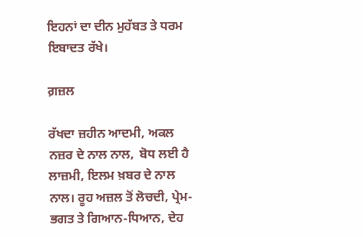ਇਹਨਾਂ ਦਾ ਦੀਨ ਮੁਹੱਬਤ ਤੇ ਧਰਮ ਇਬਾਦਤ ਰੱਖੇ।

ਗ਼ਜ਼ਲ

ਰੱਖਦਾ ਜ਼ਹੀਨ ਆਦਮੀ, ਅਕਲ ਨਜ਼ਰ ਦੇ ਨਾਲ ਨਾਲ,  ਬੋਧ ਲਈ ਹੈ ਲਾਜ਼ਮੀ, ਇਲਮ ਖ਼ਬਰ ਦੇ ਨਾਲ ਨਾਲ। ਰੂਹ ਅਜ਼ਲ ਤੋਂ ਲੋਚਦੀ, ਪ੍ਰੇਮ-ਭਗਤ ਤੇ ਗਿਆਨ-ਧਿਆਨ, ਦੇਹ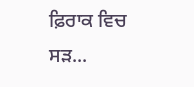ਫ਼ਿਰਾਕ ਵਿਚ ਸੜ...